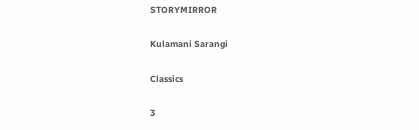STORYMIRROR

Kulamani Sarangi

Classics

3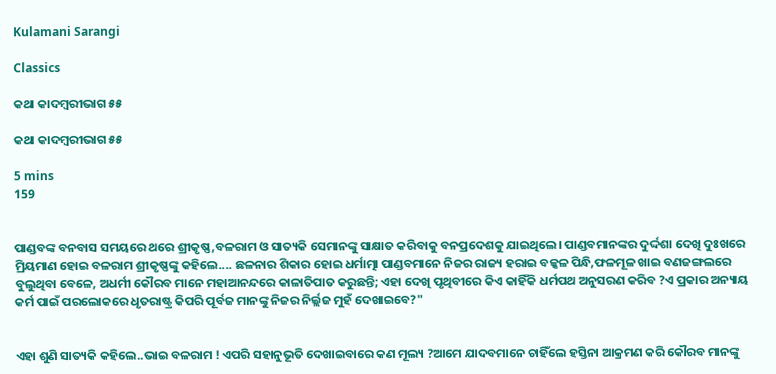Kulamani Sarangi

Classics

କଥା କାଦମ୍ବରୀଭାଗ ୫୫

କଥା କାଦମ୍ବରୀଭାଗ ୫୫

5 mins
159


ପାଣ୍ଡବଙ୍କ ବନବାସ ସମୟରେ ଥରେ ଶ୍ରୀକୃଷ୍ଣ,ବଳରାମ ଓ ସାତ୍ୟକି ସେମାନଙ୍କୁ ସାକ୍ଷାତ କରିବାକୁ ବନପ୍ରଦେଶକୁ ଯାଇଥିଲେ। ପାଣ୍ଡବମାନଙ୍କର ଦୁର୍ଦ୍ଦଶା ଦେଖି ଦୁଃଖରେ ମ୍ରିୟମାଣ ହୋଇ ବଳରାମ ଶ୍ରୀକୃଷ୍ଣଙ୍କୁ କହିଲେ.... ଛଳନାର ଶିକାର ହୋଇ ଧର୍ମାତ୍ମା ପାଣ୍ଡବମାନେ ନିଜର ରାଜ୍ୟ ହରାଇ ବଳ୍କଳ ପିନ୍ଧି,ଫଳମୂଳ ଖାଇ ବଣଜଙ୍ଗଲରେ ବୁଲୁଥିବା ବେଳେ, ଅଧର୍ମୀ କୌରବ ମାନେ ମହାଆନନ୍ଦରେ କାଳାତିପାତ କରୁଛନ୍ତି; ଏହା ଦେଖି ପୃଥିବୀରେ କିଏ କାହିଁକି ଧର୍ମପଥ ଅନୁସରଣ କରିବ ?ଏ ପ୍ରକାର ଅନ୍ୟାୟ କର୍ମ ପାଇଁ ପରଲୋକରେ ଧୃତରାଷ୍ଟ୍ର କିପରି ପୂର୍ବଜ ମାନଙ୍କୁ ନିଜର ନିର୍ଲ୍ଲଜ ମୁହଁ ଦେଖାଇବେ?"


ଏହା ଶୁଣି ସାତ୍ୟକି କହିଲେ..ଭାଇ ବଳରାମ ! ଏପରି ସହାନୁଭୂତି ଦେଖାଇବାରେ କଣ ମୂଲ୍ୟ ?ଆମେ ଯାଦବମାନେ ଚାହିଁଲେ ହସ୍ତିନା ଆକ୍ରମଣ କରି କୌରବ ମାନଙ୍କୁ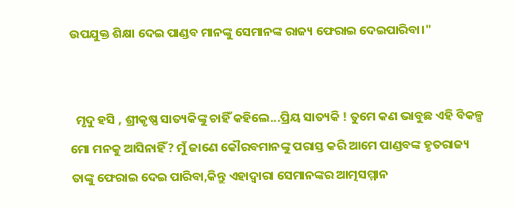ଉପଯୁକ୍ତ ଶିକ୍ଷା ଦେଇ ପାଣ୍ଡବ ମାନଙ୍କୁ ସେମାନଙ୍କ ରାଜ୍ୟ ଫେରାଇ ଦେଇପାରିବା।"


  ମୃଦୁ ହସି , ଶ୍ରୀକୃଷ୍ଣ ସାତ୍ୟକିଙ୍କୁ ଚାହିଁ କହିଲେ...ପ୍ରିୟ ସାତ୍ୟକି ! ତୁମେ କଣ ଭାବୁଛ ଏହି ବିକଳ୍ପ ମୋ ମନକୁ ଆସିନାହିଁ? ମୁଁ ଜାଣେ କୌରବମାନଙ୍କୁ ପରାସ୍ତ କରି ଆମେ ପାଣ୍ଡବଙ୍କ ହୃତରାଜ୍ୟ ତାଙ୍କୁ ଫେରାଇ ଦେଇ ପାରିବା,କିନ୍ତୁ ଏହାଦ୍ବାରା ସେମାନଙ୍କର ଆତ୍ମସମ୍ମାନ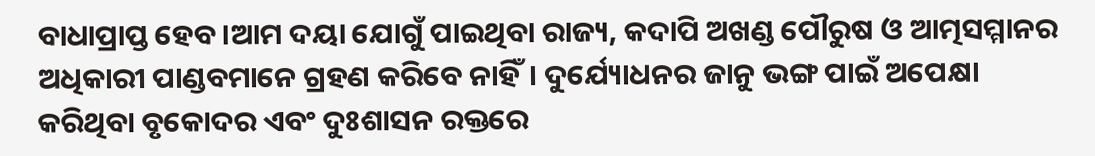ବାଧାପ୍ରାପ୍ତ ହେବ।ଆମ ଦୟା ଯୋଗୁଁ ପାଇଥିବା ରାଜ୍ୟ, କଦାପି ଅଖଣ୍ଡ ପୌରୁଷ ଓ ଆତ୍ମସମ୍ମାନର ଅଧିକାରୀ ପାଣ୍ଡବମାନେ ଗ୍ରହଣ କରିବେ ନାହିଁ। ଦୁର୍ଯ୍ୟୋଧନର ଜାନୁ ଭଙ୍ଗ ପାଇଁ ଅପେକ୍ଷା କରିଥିବା ବୃକୋଦର ଏବଂ ଦୁଃଶାସନ ରକ୍ତରେ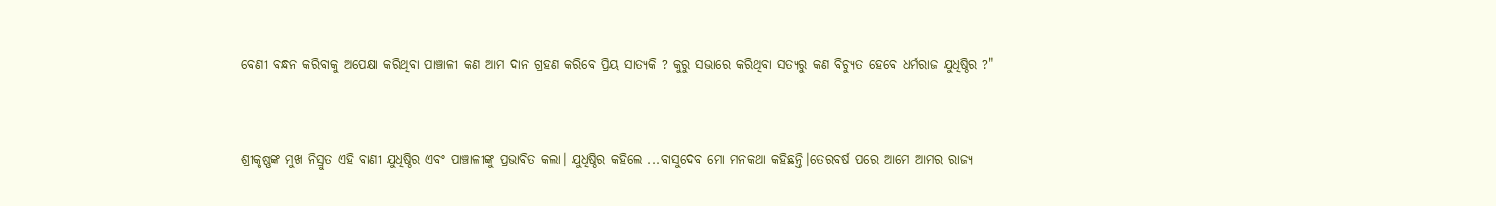ବେଣୀ ବନ୍ଧନ କରିବାକୁ ଅପେକ୍ଷା କରିଥିବା ପାଞ୍ଚାଳୀ କଣ ଆମ ଦାନ ଗ୍ରହଣ କରିବେ ପ୍ରିୟ ସାତ୍ୟକି ? କୁରୁ ସଭାରେ କରିଥିବା ସତ୍ୟରୁ କଣ ବିଚ୍ୟୁତ ହେବେ ଧର୍ମରାଜ ଯୁଧିଷ୍ଠିର ?"


ଶ୍ରୀକୃଷ୍ଣଙ୍କ ମୁଖ ନିସ୍ରୁତ ଏହି ବାଣୀ ଯୁଧିଷ୍ଠିର ଏବଂ ପାଞ୍ଚାଳୀଙ୍କୁ ପ୍ରଭାବିତ କଲା। ଯୁଧିଷ୍ଠିର କହିଲେ ...ବାସୁଦେବ ମୋ ମନକଥା କହିଛନ୍ତି।ତେରବର୍ଷ ପରେ ଆମେ ଆମର ରାଜ୍ୟ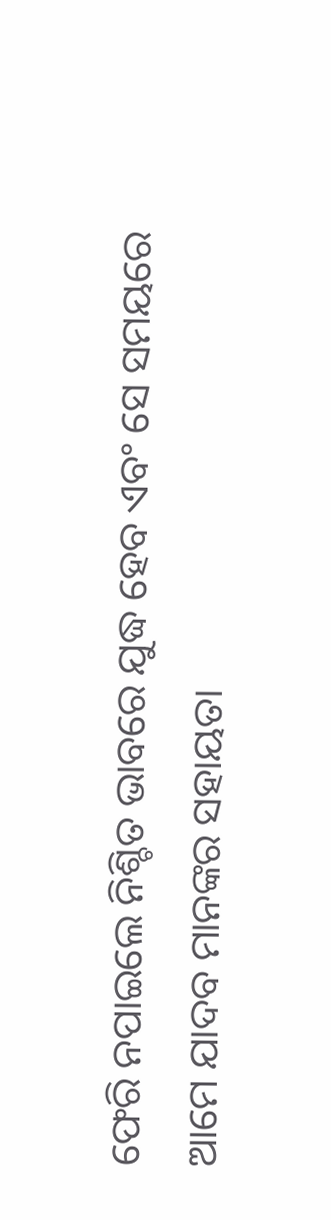ଫେରି ନପାଇଲେ ନିଶ୍ଚିତ ଭାବରେ ଯୁଦ୍ଧ ହେବ ଏବଂ ସେ ସମୟରେ ଆମେ ଯାଦବ ମାନଙ୍କର ସହାୟତା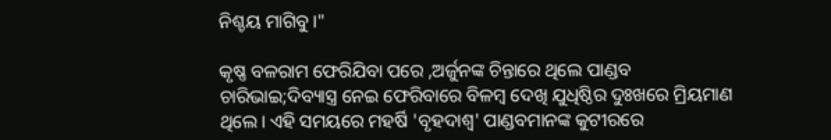ନିଶ୍ଚୟ ମାଗିବୁ।"

କୃଷ୍ଣ ବଳରାମ ଫେରିଯିବା ପରେ ,ଅର୍ଜୁନଙ୍କ ଚିନ୍ତାରେ ଥିଲେ ପାଣ୍ଡବ ଚାରିଭାଇ;ଦିବ୍ୟାସ୍ତ୍ର ନେଇ ଫେରିବାରେ ବିଳମ୍ବ ଦେଖି ଯୁଧିଷ୍ଠିର ଦୁଃଖରେ ମ୍ରିୟମାଣ ଥିଲେ। ଏହି ସମୟରେ ମହର୍ଷି 'ବୃହଦାଶ୍ବ' ପାଣ୍ଡବମାନଙ୍କ କୁଟୀରରେ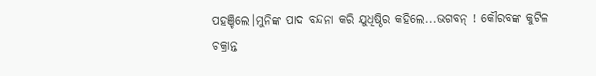ପହଞ୍ଚିଲେ।ମୁନିଙ୍କ ପାଦ ବନ୍ଦନା କରି ଯୁଧିଷ୍ଠିର କହିଲେ...ଭଗବନ୍ ! କୌରବଙ୍କ କୁଟିଳ ଚକ୍ରାନ୍ତ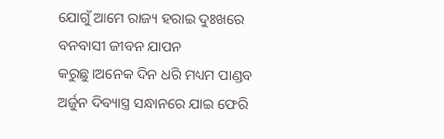ଯୋଗୁଁ ଆମେ ରାଜ୍ୟ ହରାଇ ଦୁଃଖରେ ବନବାସୀ ଜୀବନ ଯାପନ କରୁଛୁ।ଅନେକ ଦିନ ଧରି ମଧ୍ୟମ ପାଣ୍ଡବ ଅର୍ଜୁନ ଦିବ୍ୟାସ୍ତ୍ର ସନ୍ଧାନରେ ଯାଇ ଫେରି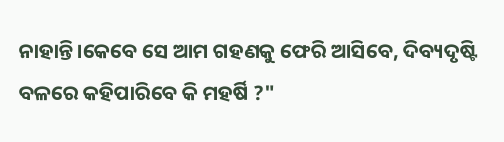ନାହାନ୍ତି।କେବେ ସେ ଆମ ଗହଣକୁ ଫେରି ଆସିବେ, ଦିବ୍ୟଦୃଷ୍ଟି ବଳରେ କହିପାରିବେ କି ମହର୍ଷି ?"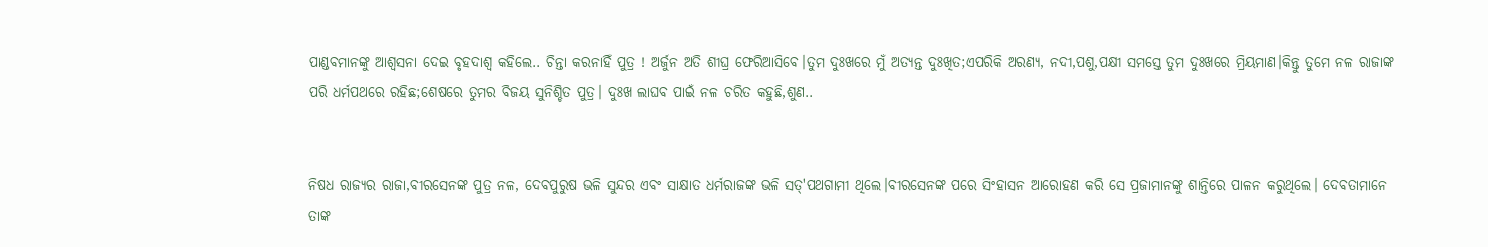ପାଣ୍ଡବମାନଙ୍କୁ ଆଶ୍ଵସନା ଦେଇ ବୃହଦାଶ୍ବ କହିଲେ.. ଚିନ୍ତା କରନାହିଁ ପୁତ୍ର ! ଅର୍ଜୁନ ଅତି ଶୀଘ୍ର ଫେରିଆସିବେ।ତୁମ ଦୁଃଖରେ ମୁଁ ଅତ୍ୟନ୍ତ ଦୁଃଖିତ;ଏପରିକି ଅରଣ୍ୟ, ନଦୀ,ପଶୁ,ପକ୍ଷୀ ସମସ୍ତେ ତୁମ ଦୁଃଖରେ ମ୍ରିୟମାଣ।କିନ୍ତୁ ତୁମେ ନଳ ରାଜାଙ୍କ ପରି ଧର୍ମପଥରେ ରହିଛ;ଶେଷରେ ତୁମର ବିଜୟ ସୁନିଶ୍ଚିତ ପୁତ୍ର। ଦୁଃଖ ଲାଘବ ପାଇଁ ନଳ ଚରିତ କହୁଛି,ଶୁଣ..


ନିଷଧ ରାଜ୍ୟର ରାଜା,ବୀରସେନଙ୍କ ପୁତ୍ର ନଳ, ଦେବପୁରୁଷ ଭଳି ସୁନ୍ଦର ଏବଂ ସାକ୍ଷାତ ଧର୍ମରାଜଙ୍କ ଭଳି ସତ୍'ପଥଗାମୀ ଥିଲେ।ବୀରସେନଙ୍କ ପରେ ସିଂହାସନ ଆରୋହଣ କରି ସେ ପ୍ରଜାମାନଙ୍କୁ ଶାନ୍ତିରେ ପାଳନ କରୁଥିଲେ। ଦେବତାମାନେ ତାଙ୍କ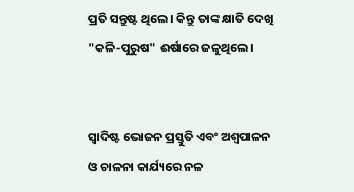ପ୍ରତି ସନ୍ତୁଷ୍ଟ ଥିଲେ। କିନ୍ତୁ ତାଙ୍କ କ୍ଷାତି ଦେଖି "କଳି-ପୁରୁଷ" ଈର୍ଷାରେ ଜଳୁଥିଲେ।


ସ୍ବାଦିଷ୍ଟ ଭୋଜନ ପ୍ରସ୍ତୁତି ଏବଂ ଅଶ୍ବପାଳନ ଓ ଚାଳନା କାର୍ଯ୍ୟରେ ନଳ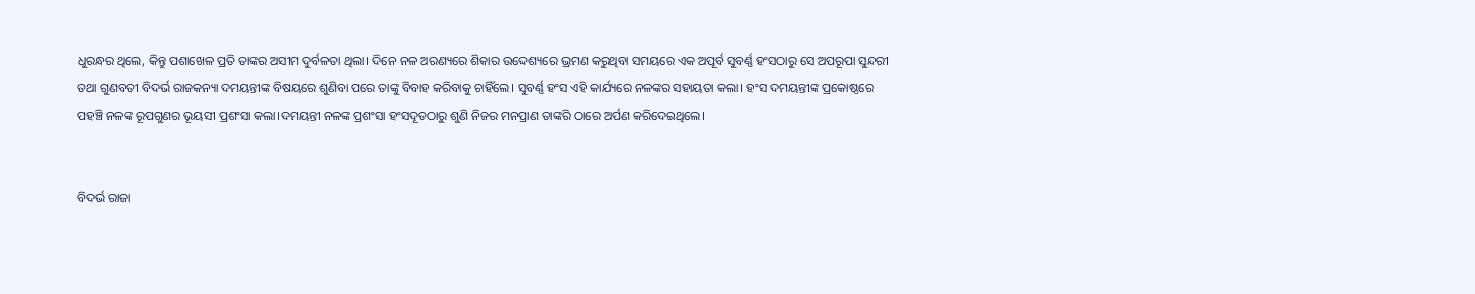ଧୁରନ୍ଧର ଥିଲେ, କିନ୍ତୁ ପଶାଖେଳ ପ୍ରତି ତାଙ୍କର ଅସୀମ ଦୁର୍ବଳତା ଥିଲା। ଦିନେ ନଳ ଅରଣ୍ୟରେ ଶିକାର ଉଦ୍ଦେଶ୍ୟରେ ଭ୍ରମଣ କରୁଥିବା ସମୟରେ ଏକ ଅପୂର୍ବ ସୁବର୍ଣ୍ଣ ହଂସଠାରୁ ସେ ଅପରୂପା ସୁନ୍ଦରୀ ତଥା ଗୁଣବତୀ ବିଦର୍ଭ ରାଜକନ୍ୟା ଦମୟନ୍ତୀଙ୍କ ବିଷୟରେ ଶୁଣିବା ପରେ ତାଙ୍କୁ ବିବାହ କରିବାକୁ ଚାହିଁଲେ। ସୁବର୍ଣ୍ଣ ହଂସ ଏହି କାର୍ଯ୍ୟରେ ନଳଙ୍କର ସହାୟତା କଲା। ହଂସ ଦମୟନ୍ତୀଙ୍କ ପ୍ରକୋଷ୍ଠରେ ପହଞ୍ଚି ନଳଙ୍କ ରୂପଗୁଣର ଭୂୟସୀ ପ୍ରଶଂସା କଲା।ଦମୟନ୍ତୀ ନଳଙ୍କ ପ୍ରଶଂସା ହଂସଦୂତଠାରୁ ଶୁଣି ନିଜର ମନପ୍ରାଣ ତାଙ୍କରି ଠାରେ ଅର୍ପଣ କରିଦେଇଥିଲେ।


ବିଦର୍ଭ ରାଜା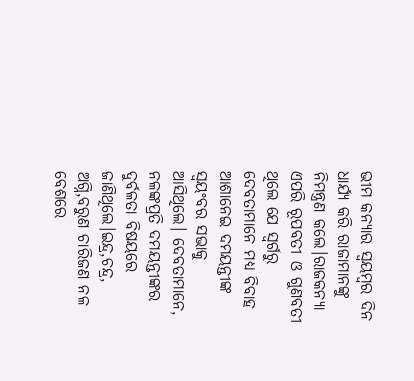ଭୀମ କନ୍ୟାର ସ୍ଵୟମ୍ବର ଦିନ ଧାର୍ଯ୍ୟ କରି ରାଜାମାନଙ୍କୁ ନିମନ୍ତ୍ରଣ କଲେ।ରାଜକନ୍ୟା ଏପରି ରୂପବତୀ ଓ ଗୁଣବତୀ ଥିଲେ ଯେ ସ୍ଵର୍ଗରୁ ଦେବତାମାନେ ମଧ୍ୟ ବିବାହ ଆଶାନେଇ ଦମୟନ୍ତୀଙ୍କ ସ୍ବୟଂବର ସଭାକୁ ଆସିଥିଲେ। ଦେବତାମାନେ, ନଳଙ୍କପ୍ରତି ଦମୟନ୍ତୀଙ୍କର ଦୁର୍ବଳତା ବିଷୟରେ ଜାଣିଥିଲେ।ଇନ୍ଦ୍ର,ଚନ୍ଦ୍ର, ଅଗ୍ନି,ବରୁଣ ଚାରିଜଣ ନଳ ବେଶରେ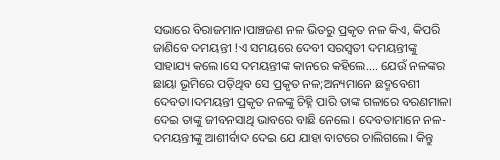ସଭାରେ ବିରାଜମାନ।ପାଞ୍ଚଜଣ ନଳ ଭିତରୁ ପ୍ରକୃତ ନଳ କିଏ, କିପରି ଜାଣିବେ ଦମୟନ୍ତୀ !ଏ ସମୟରେ ଦେବୀ ସରସ୍ବତୀ ଦମୟନ୍ତୀଙ୍କୁ ସାହାଯ୍ୟ କଲେ।ସେ ଦମୟନ୍ତୀଙ୍କ କାନରେ କହିଲେ.... ଯେଉଁ ନଳଙ୍କର ଛାୟା ଭୂମିରେ ପଡ଼ିଥିବ ସେ ପ୍ରକୃତ ନଳ;ଅନ୍ୟମାନେ ଛଦ୍ମବେଶୀ ଦେବତା।ଦମୟନ୍ତୀ ପ୍ରକୃତ ନଳଙ୍କୁ ଚିହ୍ନି ପାରି ତାଙ୍କ ଗଳାରେ ବରଣମାଳା ଦେଇ ତାଙ୍କୁ ଜୀବନସାଥି ଭାବରେ ବାଛି ନେଲେ। ଦେବତାମାନେ ନଳ-ଦମୟନ୍ତୀଙ୍କୁ ଆଶୀର୍ବାଦ ଦେଇ ଯେ ଯାହା ବାଟରେ ଚାଲିଗଲେ। କିନ୍ତୁ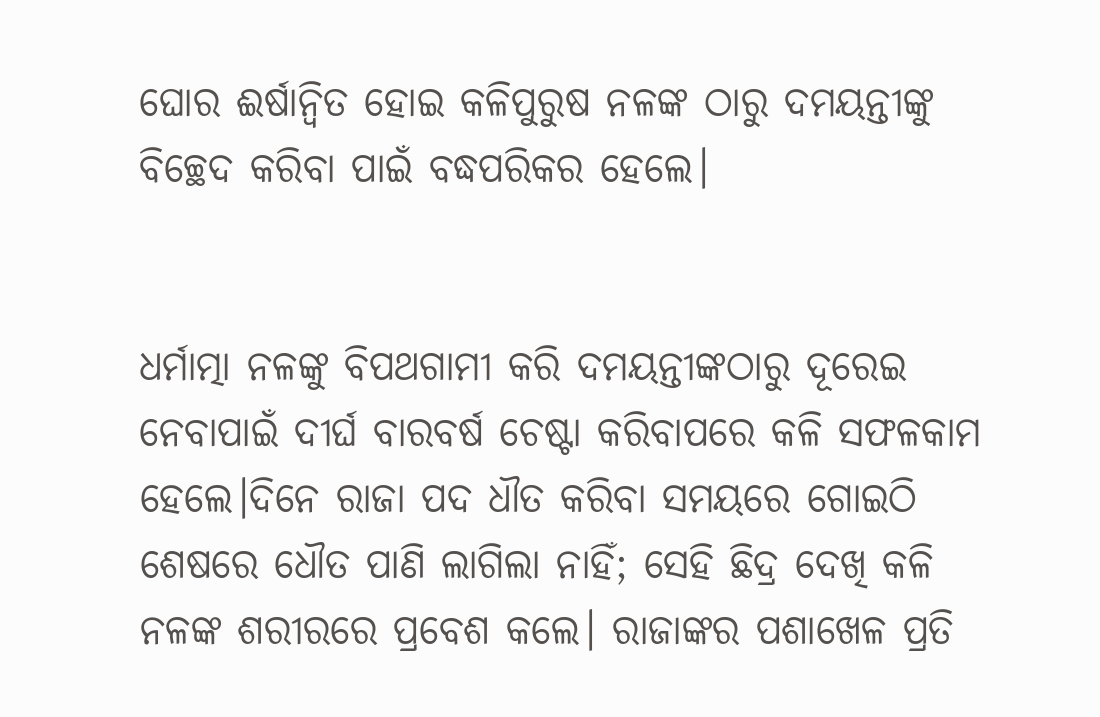ଘୋର ଈର୍ଷାନ୍ବିତ ହୋଇ କଳିପୁରୁଷ ନଳଙ୍କ ଠାରୁ ଦମୟନ୍ତୀଙ୍କୁ ବିଚ୍ଛେଦ କରିବା ପାଇଁ ବଦ୍ଧପରିକର ହେଲେ।


ଧର୍ମାତ୍ମା ନଳଙ୍କୁ ବିପଥଗାମୀ କରି ଦମୟନ୍ତୀଙ୍କଠାରୁ ଦୂରେଇ ନେବାପାଇଁ ଦୀର୍ଘ ବାରବର୍ଷ ଚେଷ୍ଟା କରିବାପରେ କଳି ସଫଳକାମ ହେଲେ।ଦିନେ ରାଜା ପଦ ଧୗତ କରିବା ସମୟରେ ଗୋଇଠି ଶେଷରେ ଧୌତ ପାଣି ଲାଗିଲା ନାହିଁ; ସେହି ଛିଦ୍ର ଦେଖି କଳି ନଳଙ୍କ ଶରୀରରେ ପ୍ରବେଶ କଲେ। ରାଜାଙ୍କର ପଶାଖେଳ ପ୍ରତି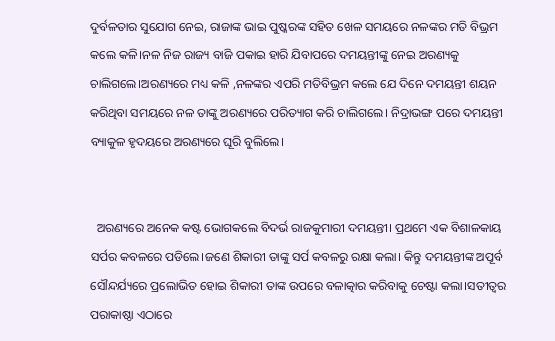ଦୁର୍ବଳତାର ସୁଯୋଗ ନେଇ, ରାଜାଙ୍କ ଭାଇ ପୁଷ୍କରଙ୍କ ସହିତ ଖେଳ ସମୟରେ ନଳଙ୍କର ମତି ବିଭ୍ରମ କଲେ କଳି।ନଳ ନିଜ ରାଜ୍ୟ ବାଜି ପକାଇ ହାରି ଯିବାପରେ ଦମୟନ୍ତୀଙ୍କୁ ନେଇ ଅରଣ୍ୟକୁ ଚାଲିଗଲେ।ଅରଣ୍ୟରେ ମଧ୍ୟ କଳି ,ନଳଙ୍କର ଏପରି ମତିବିଭ୍ରମ କଲେ ଯେ ଦିନେ ଦମୟନ୍ତୀ ଶୟନ କରିଥିବା ସମୟରେ ନଳ ତାଙ୍କୁ ଅରଣ୍ୟରେ ପରିତ୍ୟାଗ କରି ଚାଲିଗଲେ। ନିଦ୍ରାଭଙ୍ଗ ପରେ ଦମୟନ୍ତୀ ବ୍ୟାକୁଳ ହୃଦୟରେ ଅରଣ୍ୟରେ ଘୂରି ବୁଲିଲେ।


  ଅରଣ୍ୟରେ ଅନେକ କଷ୍ଟ ଭୋଗକଲେ ବିଦର୍ଭ ରାଜକୁମାରୀ ଦମୟନ୍ତୀ। ପ୍ରଥମେ ଏକ ବିଶାଳକାୟ ସର୍ପର କବଳରେ ପଡିଲେ।ଜଣେ ଶିକାରୀ ତାଙ୍କୁ ସର୍ପ କବଳରୁ ରକ୍ଷା କଲା। କିନ୍ତୁ ଦମୟନ୍ତୀଙ୍କ ଅପୂର୍ବ ସୌନ୍ଦର୍ଯ୍ୟରେ ପ୍ରଲୋଭିତ ହୋଇ ଶିକାରୀ ତାଙ୍କ ଉପରେ ବଳାତ୍କାର କରିବାକୁ ଚେଷ୍ଟା କଲା।ସତୀତ୍ବର ପରାକାଷ୍ଠା ଏଠାରେ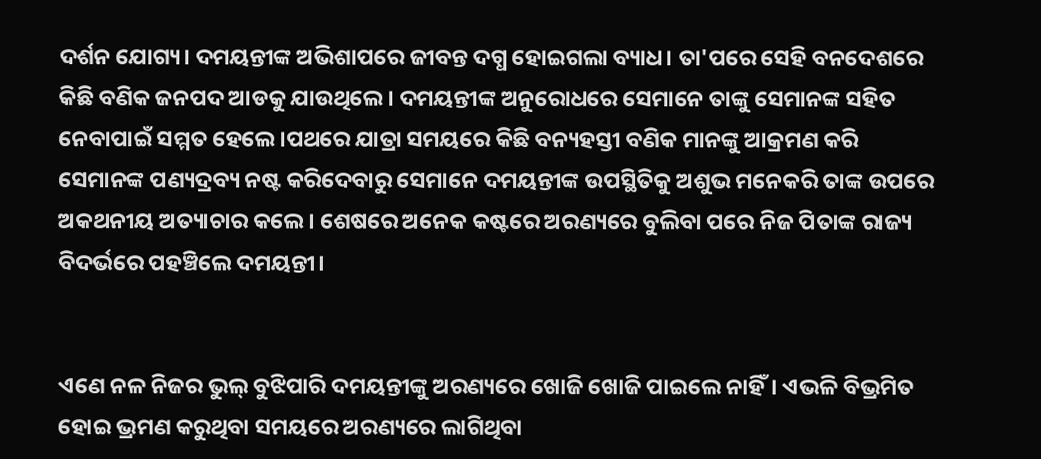ଦର୍ଶନ ଯୋଗ୍ୟ। ଦମୟନ୍ତୀଙ୍କ ଅଭିଶାପରେ ଜୀବନ୍ତ ଦଗ୍ଧ ହୋଇଗଲା ବ୍ୟାଧ। ତା'ପରେ ସେହି ବନଦେଶରେ କିଛି ବଣିକ ଜନପଦ ଆଡକୁ ଯାଉଥିଲେ। ଦମୟନ୍ତୀଙ୍କ ଅନୁରୋଧରେ ସେମାନେ ତାଙ୍କୁ ସେମାନଙ୍କ ସହିତ ନେବାପାଇଁ ସମ୍ମତ ହେଲେ।ପଥରେ ଯାତ୍ରା ସମୟରେ କିଛି ବନ୍ୟହସ୍ତୀ ବଣିକ ମାନଙ୍କୁ ଆକ୍ରମଣ କରି ସେମାନଙ୍କ ପଣ୍ୟଦ୍ରବ୍ୟ ନଷ୍ଟ କରିଦେବାରୁ ସେମାନେ ଦମୟନ୍ତୀଙ୍କ ଉପସ୍ଥିତିକୁ ଅଶୁଭ ମନେକରି ତାଙ୍କ ଉପରେ ଅକଥନୀୟ ଅତ୍ୟାଚାର କଲେ। ଶେଷରେ ଅନେକ କଷ୍ଟରେ ଅରଣ୍ୟରେ ବୁଲିବା ପରେ ନିଜ ପିତାଙ୍କ ରାଜ୍ୟ ବିଦର୍ଭରେ ପହଞ୍ଚିଲେ ଦମୟନ୍ତୀ।


ଏଣେ ନଳ ନିଜର ଭୁଲ୍ ବୁଝିପାରି ଦମୟନ୍ତୀଙ୍କୁ ଅରଣ୍ୟରେ ଖୋଜି ଖୋଜି ପାଇଲେ ନାହିଁ। ଏଭଳି ବିଭ୍ରମିତ ହୋଇ ଭ୍ରମଣ କରୁଥିବା ସମୟରେ ଅରଣ୍ୟରେ ଲାଗିଥିବା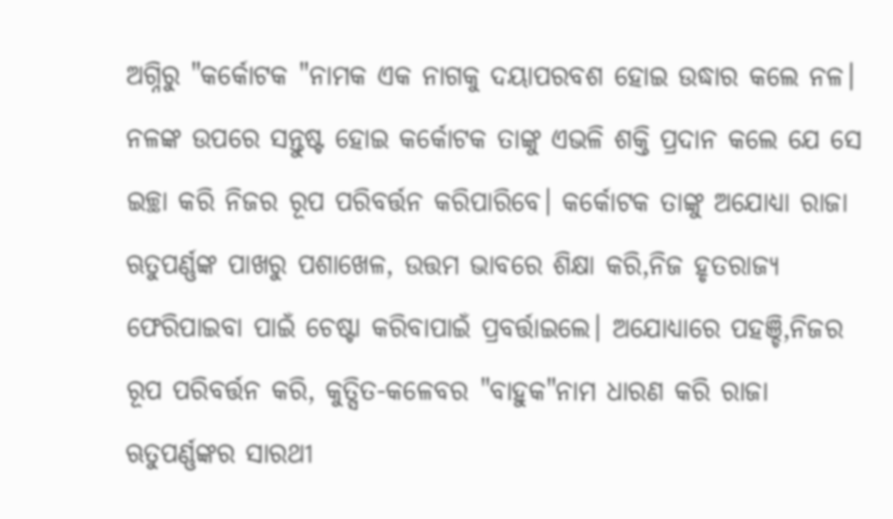ଅଗ୍ନିରୁ "କର୍କୋଟକ "ନାମକ ଏକ ନାଗକୁ ଦୟାପରବଶ ହୋଇ ଉଦ୍ଧାର କଲେ ନଳ। ନଳଙ୍କ ଉପରେ ସନ୍ତୁଷ୍ଟ ହୋଇ କର୍କୋଟକ ତାଙ୍କୁ ଏଭଳି ଶକ୍ତି ପ୍ରଦାନ କଲେ ଯେ ସେ ଇଚ୍ଛା କରି ନିଜର ରୂପ ପରିବର୍ତ୍ତନ କରିପାରିବେ। କର୍କୋଟକ ତାଙ୍କୁ ଅଯୋଧ୍ୟା ରାଜା ଋତୁପର୍ଣ୍ଣଙ୍କ ପାଖରୁ ପଶାଖେଳ, ଉତ୍ତମ ଭାବରେ ଶିକ୍ଷା କରି,ନିଜ ହୃତରାଜ୍ୟ ଫେରିପାଇବା ପାଇଁ ଚେଷ୍ଟା କରିବାପାଇଁ ପ୍ରବର୍ତ୍ତାଇଲେ। ଅଯୋଧ୍ୟାରେ ପହଞ୍ଚି,ନିଜର ରୂପ ପରିବର୍ତ୍ତନ କରି, କୁତ୍ସିତ-କଳେବର "ବାହୁକ"ନାମ ଧାରଣ କରି ରାଜା ଋତୁପର୍ଣ୍ଣଙ୍କର ସାରଥୀ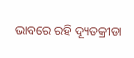ଭାବରେ ରହି ଦ୍ୟୂତକ୍ରୀଡା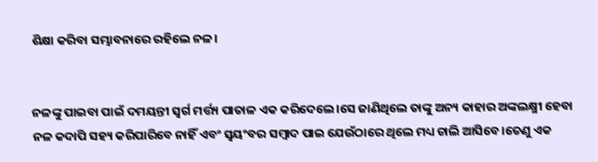ଶିକ୍ଷା କରିବା ସମ୍ଭାବନାରେ ରହିଲେ ନଳ।


ନଳଙ୍କୁ ପାଇବା ପାଇଁ ଦମୟନ୍ତୀ ସ୍ବର୍ଗ ମର୍ତ୍ତ୍ୟ ପାତାଳ ଏକ କରିଦେଲେ।ସେ ଜାଣିଥିଲେ ତାଙ୍କୁ ଅନ୍ୟ କାହାର ଅଙ୍କଲକ୍ଷ୍ମୀ ହେବା ନଳ କଦାପି ସହ୍ୟ କରିପାରିବେ ନାହିଁ ଏବଂ ସ୍ବୟଂବର ସମ୍ବାଦ ପାଇ ଯେଉଁଠାରେ ଥିଲେ ମଧ୍ୟ ଚାଲି ଆସିବେ।ତେଣୁ ଏକ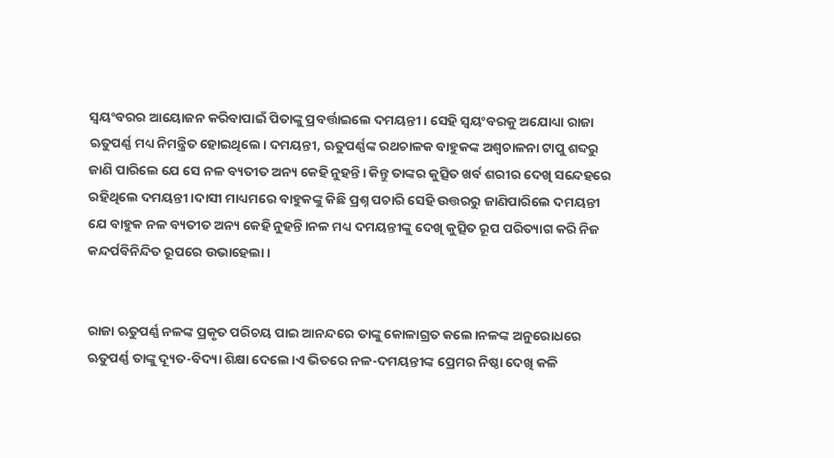ସ୍ବୟଂବରର ଆୟୋଜନ କରିବାପାଇଁ ପିତାଙ୍କୁ ପ୍ରବର୍ତ୍ତାଇଲେ ଦମୟନ୍ତୀ। ସେହି ସ୍ବୟଂବରକୁ ଅଯୋଧ୍ୟା ରାଜା ଋତୁପର୍ଣ୍ଣ ମଧ୍ୟ ନିମନ୍ତ୍ରିତ ହୋଇଥିଲେ। ଦମୟନ୍ତୀ, ଋତୁପର୍ଣ୍ଣଙ୍କ ରଥଚାଳକ ବାହୁକଙ୍କ ଅଶ୍ବଚାଳନା ଟାପୁ ଶବ୍ଦରୁ ଜାଣି ପାରିଲେ ଯେ ସେ ନଳ ବ୍ୟତୀତ ଅନ୍ୟ କେହି ନୁହନ୍ତି। କିନ୍ତୁ ତାଙ୍କର କୁତ୍ସିତ ଖର୍ବ ଶରୀର ଦେଖି ସନ୍ଦେହରେ ରହିଥିଲେ ଦମୟନ୍ତୀ।ଦାସୀ ମାଧ୍ୟମରେ ବାହୁକଙ୍କୁ କିଛି ପ୍ରଶ୍ନ ପଚାରି ସେହି ଉତ୍ତରରୁ ଜାଣିପାରିଲେ ଦମୟନ୍ତୀ ଯେ ବାହୁକ ନଳ ବ୍ୟତୀତ ଅନ୍ୟ କେହି ନୁହନ୍ତି।ନଳ ମଧ୍ୟ ଦମୟନ୍ତୀଙ୍କୁ ଦେଖି କୁତ୍ସିତ ରୂପ ପରିତ୍ୟାଗ କରି ନିଜ କନ୍ଦର୍ପବିନିନ୍ଦିତ ରୂପରେ ଉଭାହେଲା।


ରାଜା ଋତୁପର୍ଣ୍ଣ ନଳଙ୍କ ପ୍ରକୃତ ପରିଚୟ ପାଇ ଆନନ୍ଦରେ ତାଙ୍କୁ କୋଳାଗ୍ରତ କଲେ।ନଳଙ୍କ ଅନୁରୋଧରେ ଋତୁପର୍ଣ୍ଣ ତାଙ୍କୁ ଦ୍ୟୂତ-ବିଦ୍ୟା ଶିକ୍ଷା ଦେଲେ।ଏ ଭିତରେ ନଳ-ଦମୟନ୍ତୀଙ୍କ ପ୍ରେମର ନିଷ୍ଠା ଦେଖି କଳି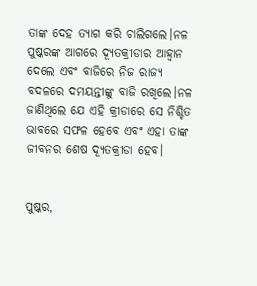ତାଙ୍କ ଦେହ ତ୍ୟାଗ କରି ଚାଲିଗଲେ।ନଳ ପୁଷ୍କରଙ୍କ ଆଗରେ ଦ୍ୟୂତକ୍ରୀଡାର ଆହ୍ଵାନ ଦେଲେ ଏବଂ ବାଜିରେ ନିଜ ରାଜ୍ୟ ବଦଳରେ ଦମୟନ୍ତୀଙ୍କୁ ବାଜି ରଖିଲେ।ନଳ ଜାଣିଥିଲେ ଯେ ଏହି କ୍ରୀଡାରେ ସେ ନିଶ୍ଚିତ ଭାବରେ ସଫଳ ହେବେ ଏବଂ ଏହା ତାଙ୍କ ଜୀବନର ଶେଷ ଦ୍ୟୂତକ୍ରୀଡା ହେବ।


ପୁଷ୍କର,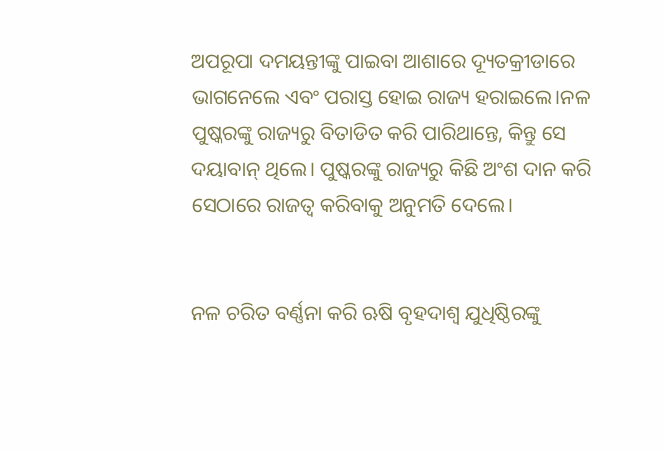ଅପରୂପା ଦମୟନ୍ତୀଙ୍କୁ ପାଇବା ଆଶାରେ ଦ୍ୟୂତକ୍ରୀଡାରେ ଭାଗନେଲେ ଏବଂ ପରାସ୍ତ ହୋଇ ରାଜ୍ୟ ହରାଇଲେ।ନଳ ପୁଷ୍କରଙ୍କୁ ରାଜ୍ୟରୁ ବିତାଡିତ କରି ପାରିଥାନ୍ତେ, କିନ୍ତୁ ସେ ଦୟାବାନ୍ ଥିଲେ। ପୁଷ୍କରଙ୍କୁ ରାଜ୍ୟରୁ କିଛି ଅଂଶ ଦାନ କରି ସେଠାରେ ରାଜତ୍ୱ କରିବାକୁ ଅନୁମତି ଦେଲେ।


ନଳ ଚରିତ ବର୍ଣ୍ଣନା କରି ଋଷି ବୃହଦାଶ୍ବ ଯୁଧିଷ୍ଠିରଙ୍କୁ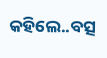କହିଲେ..ବତ୍ସ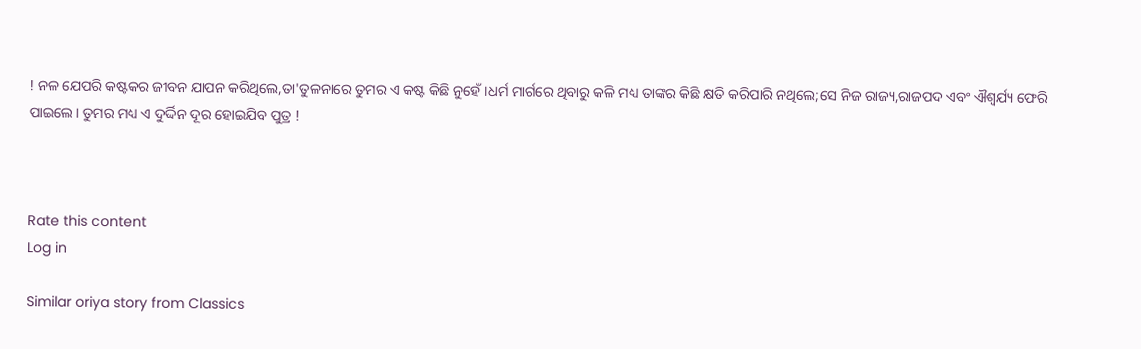! ନଳ ଯେପରି କଷ୍ଟକର ଜୀବନ ଯାପନ କରିଥିଲେ,ତା'ତୁଳନାରେ ତୁମର ଏ କଷ୍ଟ କିଛି ନୁହେଁ।ଧର୍ମ ମାର୍ଗରେ ଥିବାରୁ କଳି ମଧ୍ୟ ତାଙ୍କର କିଛି କ୍ଷତି କରିପାରି ନଥିଲେ;ସେ ନିଜ ରାଜ୍ୟ,ରାଜପଦ ଏବଂ ଐଶ୍ୱର୍ଯ୍ୟ ଫେରି ପାଇଲେ। ତୁମର ମଧ୍ୟ‌ ଏ ଦୁର୍ଦ୍ଦିନ ଦୂର ହୋଇଯିବ ପୁତ୍ର !



Rate this content
Log in

Similar oriya story from Classics